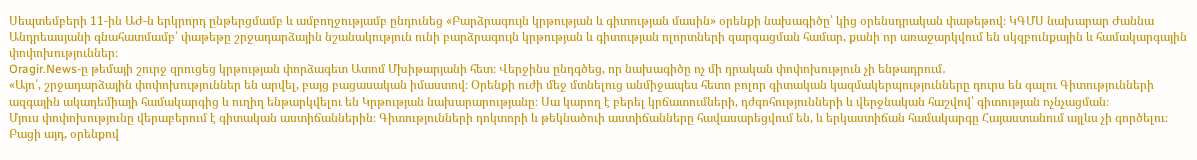Սեպտեմբերի 11-ին ԱԺ-ն երկրորդ ընթերցմամբ և ամբողջությամբ ընդունեց «Բարձրագույն կրթության և գիտության մասին» օրենքի նախագիծը՝ կից օրենսդրական փաթեթով։ ԿԳՄՍ նախարար Ժաննա Անդրեասյանի գնահատմամբ՝ փաթեթը շրջադարձային նշանակություն ունի բարձրագույն կրթության և գիտության ոլորտների զարգացման համար, քանի որ առաջարկվում են սկզբունքային և համակարգային փոփոխություններ։
Oragir.News-ը թեմայի շուրջ զրուցեց կրթության փորձագետ Ատոմ Մխիթարյանի հետ։ Վերջինս ընդգծեց, որ նախագիծը ոչ մի դրական փոփոխություն չի ենթադրում․
«Այո՛, շրջադարձային փոփոխություններ են արվել, բայց բացասական իմաստով։ Օրենքի ուժի մեջ մտնելուց անմիջապես հետո բոլոր գիտական կազմակերպությունները դուրս են գալու Գիտությունների ազգային ակադեմիայի համակարգից և ուղիղ ենթարկվելու են Կրթության նախարարությանը։ Սա կարող է բերել կրճատումների, դժգոհությունների և վերջնական հաշվով՝ գիտության ոչնչացման։
Մյուս փոփոխությունը վերաբերում է գիտական աստիճաններին։ Գիտությունների դոկտորի և թեկնածուի աստիճանները հավասարեցվում են, և երկաստիճան համակարգը Հայաստանում այլևս չի գործելու։
Բացի այդ, օրենքով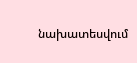նախատեսվում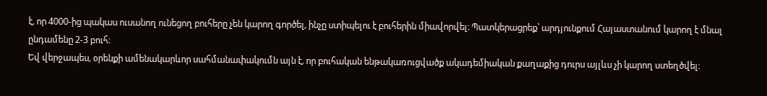է, որ 4000-ից պակաս ուսանող ունեցող բուհերը չեն կարող գործել, ինչը ստիպելու է բուհերին միավորվել։ Պատկերացրեք՝ արդյունքում Հայաստանում կարող է մնալ ընդամենը 2-3 բուհ։
Եվ վերջապես, օրենքի ամենակարևոր սահմանափակումն այն է, որ բուհական ենթակառուցվածք ակադեմիական քաղաքից դուրս այլևս չի կարող ստեղծվել։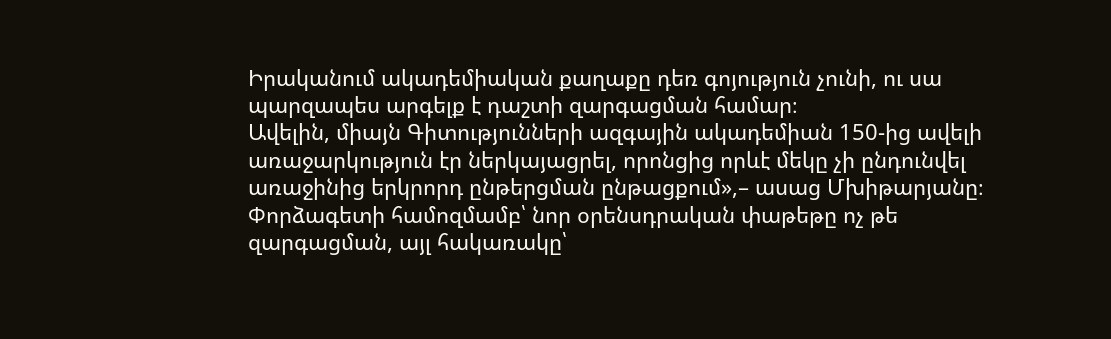Իրականում ակադեմիական քաղաքը դեռ գոյություն չունի, ու սա պարզապես արգելք է դաշտի զարգացման համար։
Ավելին, միայն Գիտությունների ազգային ակադեմիան 150-ից ավելի առաջարկություն էր ներկայացրել, որոնցից որևէ մեկը չի ընդունվել առաջինից երկրորդ ընթերցման ընթացքում»,– ասաց Մխիթարյանը։
Փորձագետի համոզմամբ՝ նոր օրենսդրական փաթեթը ոչ թե զարգացման, այլ հակառակը՝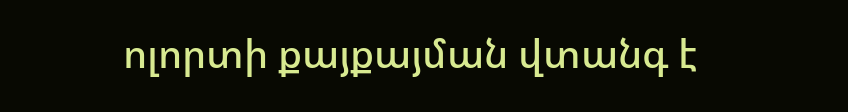ոլորտի քայքայման վտանգ է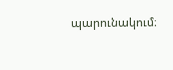պարունակում։